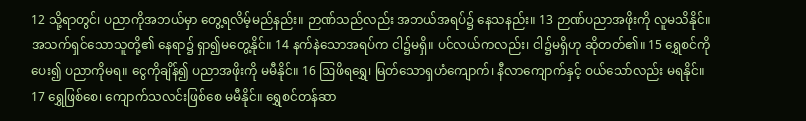12 သို့ရာတွင်၊ ပညာကိုအဘယ်မှာ တွေ့ရလိမ့်မည်နည်း။ ဉာဏ်သည်လည်း အဘယ်အရပ်၌ နေသနည်း။ 13 ဉာဏ်ပညာအဖိုးကို လူမသိနိုင်။ အသက်ရှင်သောသူတို့၏ နေရာ၌ ရှာ၍မတွေ့နိုင်။ 14 နက်နဲသောအရပ်က ငါ၌မရှိ။ ပင်လယ်ကလည်း၊ ငါ၌မရှိဟု ဆိုတတ်၏။ 15 ရွှေစင်ကိုပေး၍ ပညာကိုမရ။ ငွေကိုချိန်၍ ပညာအဖိုးကို မမီနိုင်။ 16 ဩဖိရရွှေ၊ မြတ်သောရှဟံကျောက်၊ နီလာကျောက်နှင့် ဝယ်သော်လည်း မရနိုင်။ 17 ရွှေဖြစ်စေ၊ ကျောက်သလင်းဖြစ်စေ မမီနိုင်။ ရွှေစင်တန်ဆာ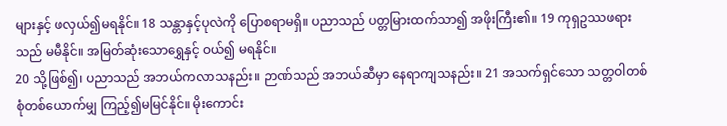များနှင့် ဖလှယ်၍မရနိုင်။ 18 သန္တာနှင့်ပုလဲကို ပြောစရာမရှိ။ ပညာသည် ပတ္တမြားထက်သာ၍ အဖိုးကြီး၏။ 19 ကုရှဥဿဖရားသည် မမီနိုင်။ အမြတ်ဆုံးသောရွှေနှင့် ဝယ်၍ မရနိုင်။
20 သို့ဖြစ်၍၊ ပညာသည် အဘယ်ကလာသနည်း။ ဉာဏ်သည် အဘယ်ဆီမှာ နေရာကျသနည်း။ 21 အသက်ရှင်သော သတ္တဝါတစ်စုံတစ်ယောက်မျှ ကြည့်၍မမြင်နိုင်။ မိုးကောင်း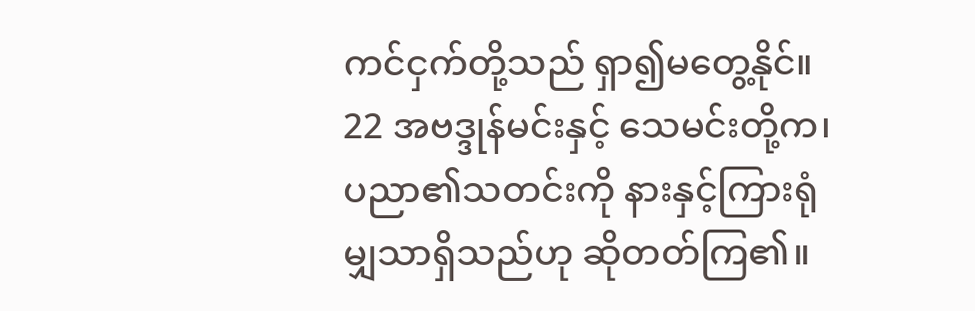ကင်ငှက်တို့သည် ရှာ၍မတွေ့နိုင်။ 22 အဗဒ္ဒုန်မင်းနှင့် သေမင်းတို့က၊ ပညာ၏သတင်းကို နားနှင့်ကြားရုံမျှသာရှိသည်ဟု ဆိုတတ်ကြ၏။